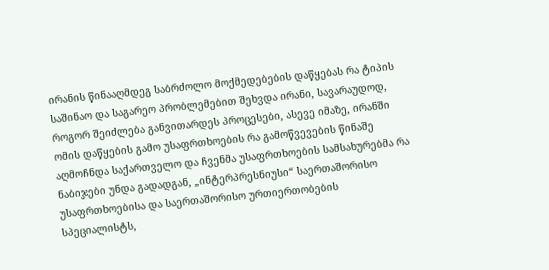ირანის წინააღმდეგ საბრძოლო მოქმედებების დაწყებას რა ტიპის საშინაო და საგარეო პრობლემებით შეხვდა ირანი, სავარაუდოდ, როგორ შეიძლება განვითარდეს პროცესები, ასევე იმაზე, ირანში ომის დაწყების გამო უსაფრთხოების რა გამოწვევების წინაშე აღმოჩნდა საქართველო და ჩვენმა უსაფრთხოების სამსახურებმა რა ნაბიჯები უნდა გადადგან, „ინტერპრესნიუსი“ საერთაშორისო უსაფრთხოებისა და საერთაშორისო ურთიერთობების სპეციალისტს,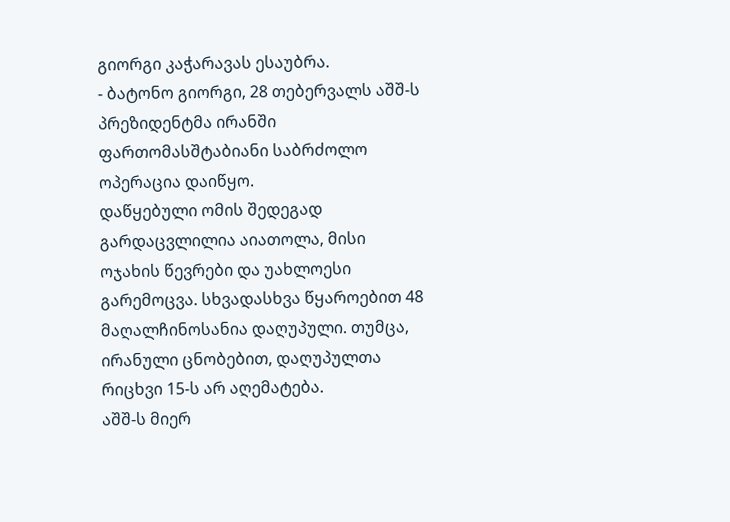გიორგი კაჭარავას ესაუბრა.
- ბატონო გიორგი, 28 თებერვალს აშშ-ს პრეზიდენტმა ირანში ფართომასშტაბიანი საბრძოლო ოპერაცია დაიწყო.
დაწყებული ომის შედეგად გარდაცვლილია აიათოლა, მისი ოჯახის წევრები და უახლოესი გარემოცვა. სხვადასხვა წყაროებით 48 მაღალჩინოსანია დაღუპული. თუმცა, ირანული ცნობებით, დაღუპულთა რიცხვი 15-ს არ აღემატება.
აშშ-ს მიერ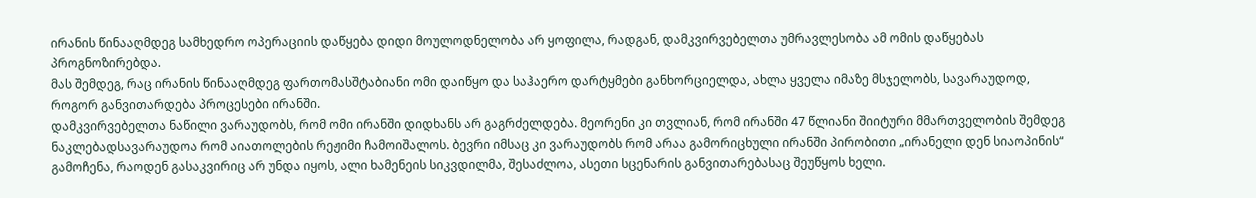ირანის წინააღმდეგ სამხედრო ოპერაციის დაწყება დიდი მოულოდნელობა არ ყოფილა, რადგან, დამკვირვებელთა უმრავლესობა ამ ომის დაწყებას პროგნოზირებდა.
მას შემდეგ, რაც ირანის წინააღმდეგ ფართომასშტაბიანი ომი დაიწყო და საჰაერო დარტყმები განხორციელდა, ახლა ყველა იმაზე მსჯელობს, სავარაუდოდ, როგორ განვითარდება პროცესები ირანში.
დამკვირვებელთა ნაწილი ვარაუდობს, რომ ომი ირანში დიდხანს არ გაგრძელდება. მეორენი კი თვლიან, რომ ირანში 47 წლიანი შიიტური მმართველობის შემდეგ ნაკლებადსავარაუდოა რომ აიათოლების რეჟიმი ჩამოიშალოს. ბევრი იმსაც კი ვარაუდობს რომ არაა გამორიცხული ირანში პირობითი „ირანელი დენ სიაოპინის“ გამოჩენა, რაოდენ გასაკვირიც არ უნდა იყოს, ალი ხამენეის სიკვდილმა, შესაძლოა, ასეთი სცენარის განვითარებასაც შეუწყოს ხელი.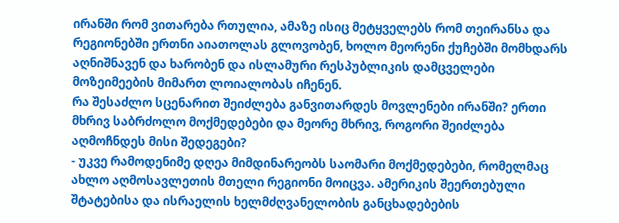ირანში რომ ვითარება რთულია, ამაზე ისიც მეტყველებს რომ თეირანსა და რეგიონებში ერთნი აიათოლას გლოვობენ, ხოლო მეორენი ქუჩებში მომხდარს აღნიშნავენ და ხარობენ და ისლამური რესპუბლიკის დამცველები მოზეიმეების მიმართ ლოიალობას იჩენენ.
რა შესაძლო სცენარით შეიძლება განვითარდეს მოვლენები ირანში? ერთი მხრივ საბრძოლო მოქმედებები და მეორე მხრივ, როგორი შეიძლება აღმოჩნდეს მისი შედეგები?
- უკვე რამოდენიმე დღეა მიმდინარეობს საომარი მოქმედებები, რომელმაც ახლო აღმოსავლეთის მთელი რეგიონი მოიცვა. ამერიკის შეერთებული შტატებისა და ისრაელის ხელმძღვანელობის განცხადებების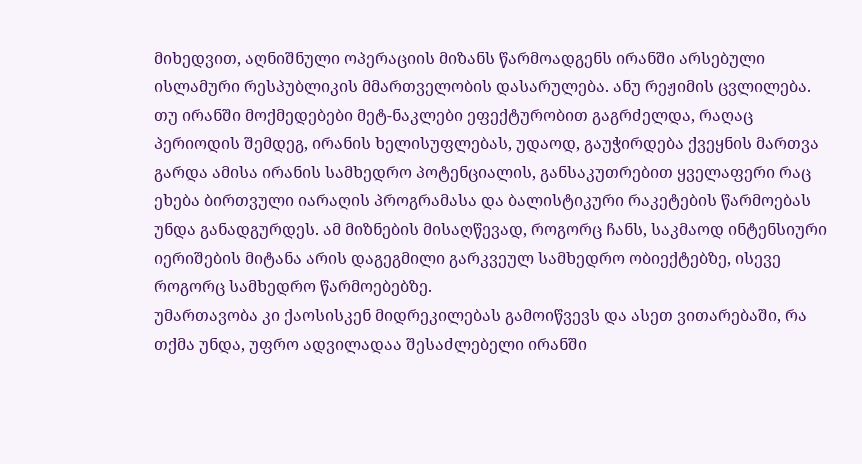მიხედვით, აღნიშნული ოპერაციის მიზანს წარმოადგენს ირანში არსებული ისლამური რესპუბლიკის მმართველობის დასარულება. ანუ რეჟიმის ცვლილება.
თუ ირანში მოქმედებები მეტ-ნაკლები ეფექტურობით გაგრძელდა, რაღაც პერიოდის შემდეგ, ირანის ხელისუფლებას, უდაოდ, გაუჭირდება ქვეყნის მართვა
გარდა ამისა ირანის სამხედრო პოტენციალის, განსაკუთრებით ყველაფერი რაც ეხება ბირთვული იარაღის პროგრამასა და ბალისტიკური რაკეტების წარმოებას უნდა განადგურდეს. ამ მიზნების მისაღწევად, როგორც ჩანს, საკმაოდ ინტენსიური იერიშების მიტანა არის დაგეგმილი გარკვეულ სამხედრო ობიექტებზე, ისევე როგორც სამხედრო წარმოებებზე.
უმართავობა კი ქაოსისკენ მიდრეკილებას გამოიწვევს და ასეთ ვითარებაში, რა თქმა უნდა, უფრო ადვილადაა შესაძლებელი ირანში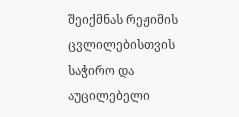შეიქმნას რეჟიმის ცვლილებისთვის საჭირო და აუცილებელი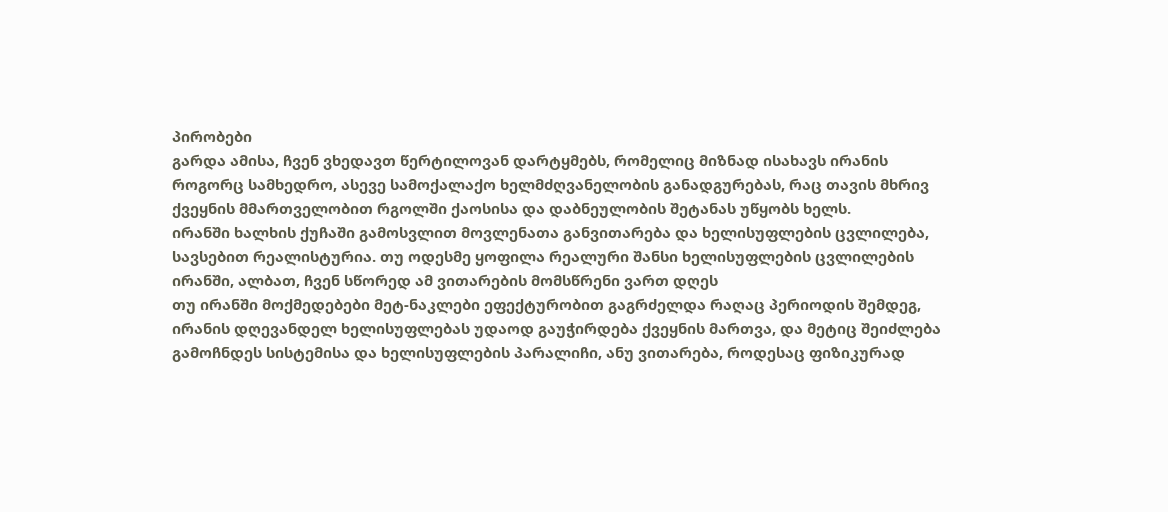პირობები
გარდა ამისა, ჩვენ ვხედავთ წერტილოვან დარტყმებს, რომელიც მიზნად ისახავს ირანის როგორც სამხედრო, ასევე სამოქალაქო ხელმძღვანელობის განადგურებას, რაც თავის მხრივ ქვეყნის მმართველობით რგოლში ქაოსისა და დაბნეულობის შეტანას უწყობს ხელს.
ირანში ხალხის ქუჩაში გამოსვლით მოვლენათა განვითარება და ხელისუფლების ცვლილება, სავსებით რეალისტურია. თუ ოდესმე ყოფილა რეალური შანსი ხელისუფლების ცვლილების ირანში, ალბათ, ჩვენ სწორედ ამ ვითარების მომსწრენი ვართ დღეს
თუ ირანში მოქმედებები მეტ-ნაკლები ეფექტურობით გაგრძელდა რაღაც პერიოდის შემდეგ, ირანის დღევანდელ ხელისუფლებას უდაოდ გაუჭირდება ქვეყნის მართვა, და მეტიც შეიძლება გამოჩნდეს სისტემისა და ხელისუფლების პარალიჩი, ანუ ვითარება, როდესაც ფიზიკურად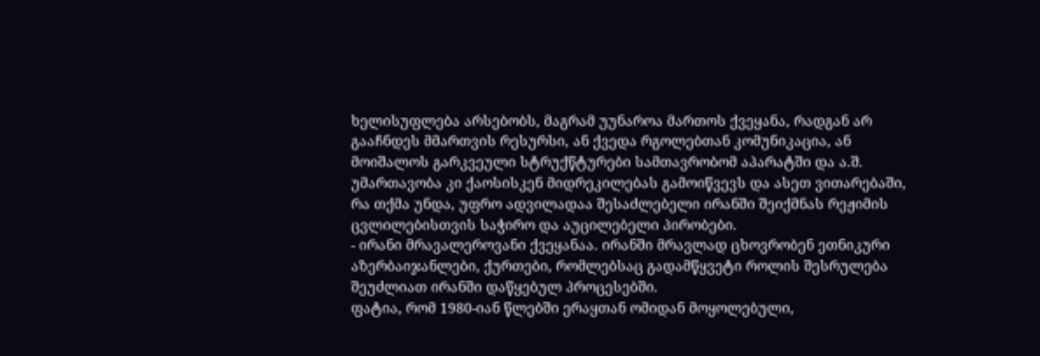ხელისუფლება არსებობს, მაგრამ უუნაროა მართოს ქვეყანა, რადგან არ გააჩნდეს მმართვის რესურსი, ან ქვედა რგოლებთან კომუნიკაცია, ან მოიშალოს გარკვეული სტრუქწტურები სამთავრობომ აპარატში და ა.შ.
უმართავობა კი ქაოსისკენ მიდრეკილებას გამოიწვევს და ასეთ ვითარებაში, რა თქმა უნდა, უფრო ადვილადაა შესაძლებელი ირანში შეიქმნას რეჟიმის ცვლილებისთვის საჭირო და აუცილებელი პირობები.
- ირანი მრავალეროვანი ქვეყანაა. ირანში მრავლად ცხოვრობენ ეთნიკური აზერბაიჯანლები, ქურთები, რომლებსაც გადამწყვეტი როლის შესრულება შეუძლიათ ირანში დაწყებულ პროცესებში.
ფატია, რომ 1980-იან წლებში ერაყთან ომიდან მოყოლებული,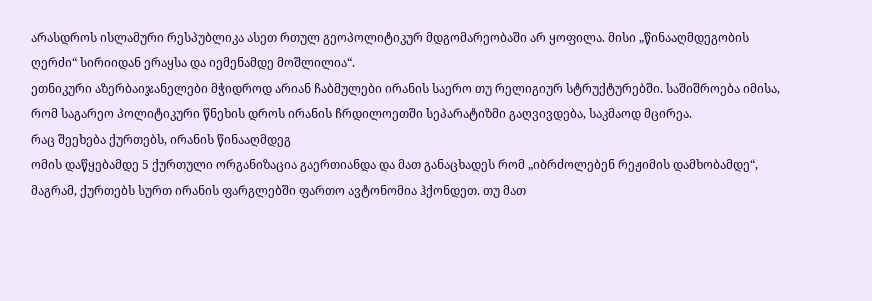არასდროს ისლამური რესპუბლიკა ასეთ რთულ გეოპოლიტიკურ მდგომარეობაში არ ყოფილა. მისი „წინააღმდეგობის ღერძი“ სირიიდან ერაყსა და იემენამდე მოშლილია“.
ეთნიკური აზერბაიჯანელები მჭიდროდ არიან ჩაბმულები ირანის საერო თუ რელიგიურ სტრუქტურებში. საშიშროება იმისა, რომ საგარეო პოლიტიკური წნეხის დროს ირანის ჩრდილოეთში სეპარატიზმი გაღვივდება, საკმაოდ მცირეა.
რაც შეეხება ქურთებს, ირანის წინააღმდეგ
ომის დაწყებამდე 5 ქურთული ორგანიზაცია გაერთიანდა და მათ განაცხადეს რომ „იბრძოლებენ რეჟიმის დამხობამდე“, მაგრამ, ქურთებს სურთ ირანის ფარგლებში ფართო ავტონომია ჰქონდეთ. თუ მათ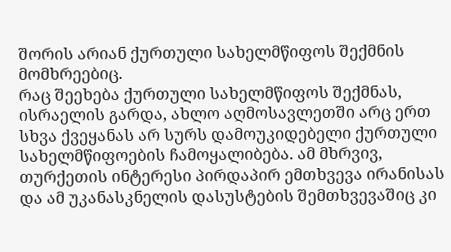შორის არიან ქურთული სახელმწიფოს შექმნის მომხრეებიც.
რაც შეეხება ქურთული სახელმწიფოს შექმნას, ისრაელის გარდა, ახლო აღმოსავლეთში არც ერთ სხვა ქვეყანას არ სურს დამოუკიდებელი ქურთული სახელმწიფოების ჩამოყალიბება. ამ მხრვივ, თურქეთის ინტერესი პირდაპირ ემთხვევა ირანისას და ამ უკანასკნელის დასუსტების შემთხვევაშიც კი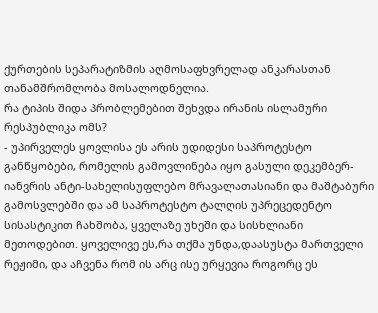ქურთების სეპარატიზმის აღმოსაფხვრელად ანკარასთან თანამშრომლობა მოსალოდნელია.
რა ტიპის შიდა პრობლემებით შეხვდა ირანის ისლამური რესპუბლიკა ომს?
- უპირველეს ყოვლისა ეს არის უდიდესი საპროტესტო განწყობები, რომელის გამოვლინება იყო გასული დეკემბერ-იანვრის ანტი-სახელისუფლებო მრავალათასიანი და მაშტაბური გამოსვლებში და ამ საპროტესტო ტალღის უპრეცედენტო სისასტიკით ჩახშობა, ყველაზე უხეში და სისხლიანი მეთოდებით. ყოველივე ეს,რა თქმა უნდა,დაასუსტა მართველი რეჟიმი, და აჩვენა რომ ის არც ისე ურყევია როგორც ეს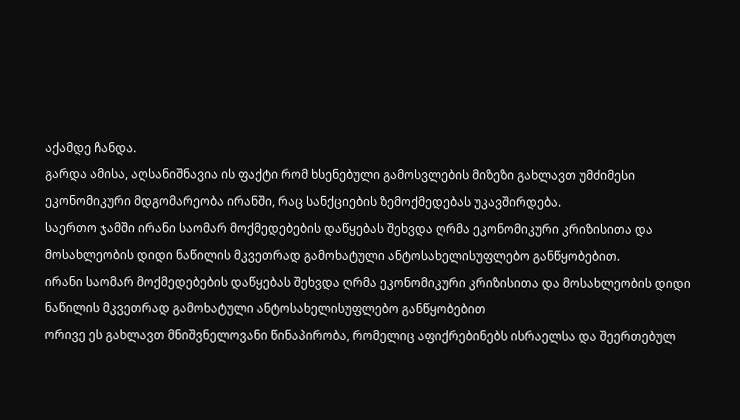აქამდე ჩანდა.
გარდა ამისა, აღსანიშნავია ის ფაქტი რომ ხსენებული გამოსვლების მიზეზი გახლავთ უმძიმესი ეკონომიკური მდგომარეობა ირანში, რაც სანქციების ზემოქმედებას უკავშირდება.
საერთო ჯამში ირანი საომარ მოქმედებების დაწყებას შეხვდა ღრმა ეკონომიკური კრიზისითა და მოსახლეობის დიდი ნაწილის მკვეთრად გამოხატული ანტოსახელისუფლებო განწყობებით.
ირანი საომარ მოქმედებების დაწყებას შეხვდა ღრმა ეკონომიკური კრიზისითა და მოსახლეობის დიდი ნაწილის მკვეთრად გამოხატული ანტოსახელისუფლებო განწყობებით
ორივე ეს გახლავთ მნიშვნელოვანი წინაპირობა, რომელიც აფიქრებინებს ისრაელსა და შეერთებულ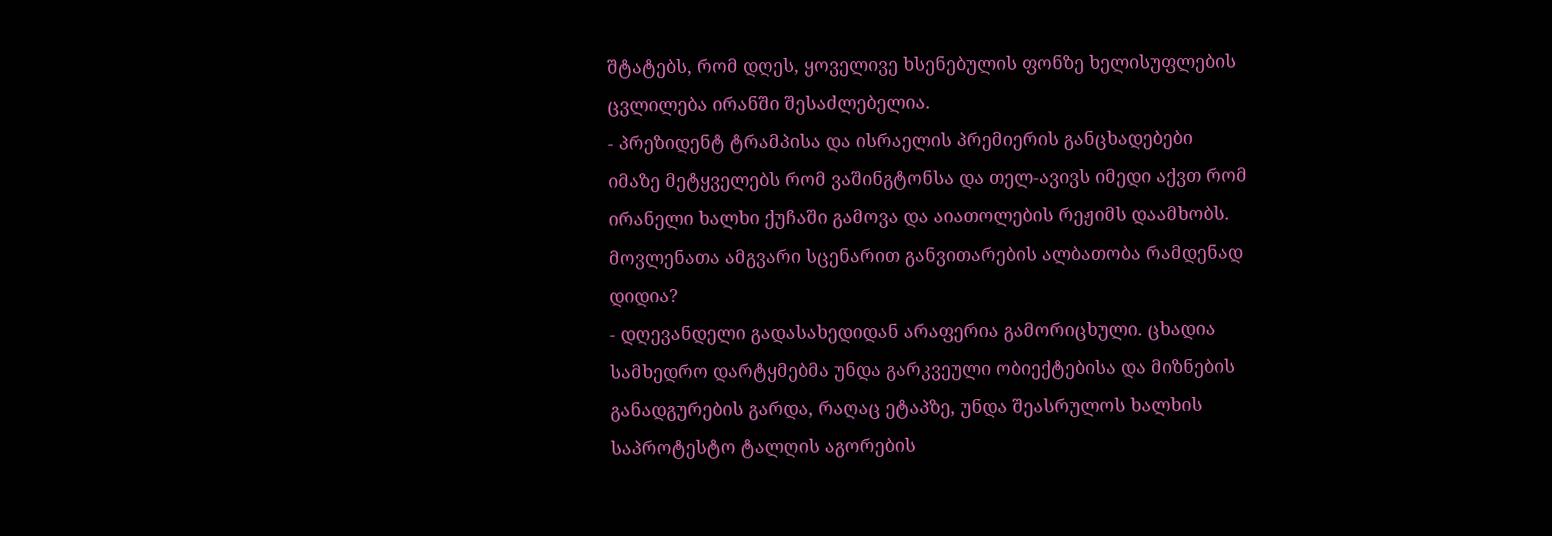შტატებს, რომ დღეს, ყოველივე ხსენებულის ფონზე ხელისუფლების ცვლილება ირანში შესაძლებელია.
- პრეზიდენტ ტრამპისა და ისრაელის პრემიერის განცხადებები იმაზე მეტყველებს რომ ვაშინგტონსა და თელ-ავივს იმედი აქვთ რომ ირანელი ხალხი ქუჩაში გამოვა და აიათოლების რეჟიმს დაამხობს.
მოვლენათა ამგვარი სცენარით განვითარების ალბათობა რამდენად დიდია?
- დღევანდელი გადასახედიდან არაფერია გამორიცხული. ცხადია სამხედრო დარტყმებმა უნდა გარკვეული ობიექტებისა და მიზნების განადგურების გარდა, რაღაც ეტაპზე, უნდა შეასრულოს ხალხის საპროტესტო ტალღის აგორების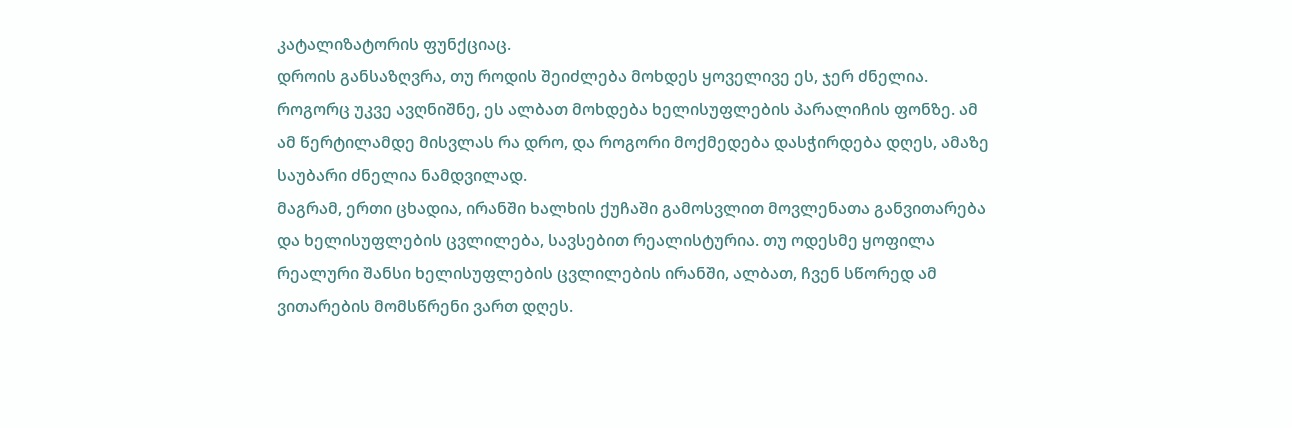კატალიზატორის ფუნქციაც.
დროის განსაზღვრა, თუ როდის შეიძლება მოხდეს ყოველივე ეს, ჯერ ძნელია.
როგორც უკვე ავღნიშნე, ეს ალბათ მოხდება ხელისუფლების პარალიჩის ფონზე. ამ ამ წერტილამდე მისვლას რა დრო, და როგორი მოქმედება დასჭირდება დღეს, ამაზე საუბარი ძნელია ნამდვილად.
მაგრამ, ერთი ცხადია, ირანში ხალხის ქუჩაში გამოსვლით მოვლენათა განვითარება და ხელისუფლების ცვლილება, სავსებით რეალისტურია. თუ ოდესმე ყოფილა რეალური შანსი ხელისუფლების ცვლილების ირანში, ალბათ, ჩვენ სწორედ ამ ვითარების მომსწრენი ვართ დღეს.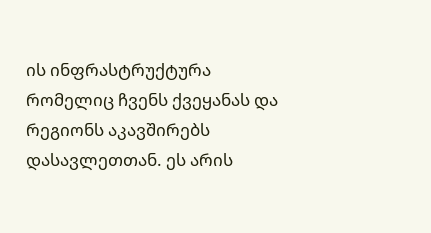ის ინფრასტრუქტურა რომელიც ჩვენს ქვეყანას და რეგიონს აკავშირებს დასავლეთთან. ეს არის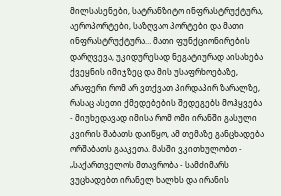მილსასენები, სატრანზიტო ინფრასტრუქტურა, აეროპორტები, საზღვაო პორტები და მათი ინფრასტრუქტურა… მათი ფუნქციონირების დარღვევა, უკიდურესად ნეგატიურად აისახება ქვეყნის იმიჯზეც და მის უსაფრხოებაზე, არაფერი რომ არ ვთქვათ პირდაპირ ზარალზე, რასაც ასეთი ქმედებების შედეგებს მოჰყვება
- მიუხედავად იმისა რომ ომი ირანში გასული კვირის შაბათს დაიწყო, ამ თემაზე განცხადება ორშაბათს გააკეთა. მასში ვკითხულობთ - „საქართველოს მთავრობა - სამძიმარს ვუცხადებთ ირანელ ხალხს და ირანის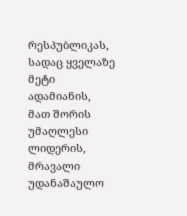რესპუბლიკას, სადაც ყველაზე მეტი ადამიანის, მათ შორის უმაღლესი ლიდერის, მრავალი უდანაშაულო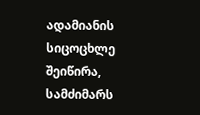ადამიანის სიცოცხლე შეიწირა, სამძიმარს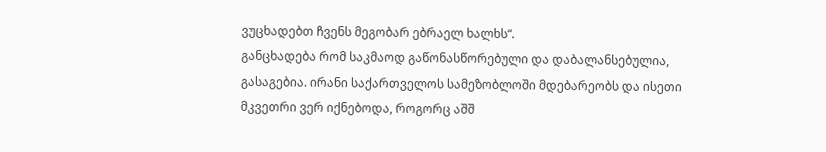ვუცხადებთ ჩვენს მეგობარ ებრაელ ხალხს“.
განცხადება რომ საკმაოდ გაწონასწორებული და დაბალანსებულია, გასაგებია. ირანი საქართველოს სამეზობლოში მდებარეობს და ისეთი მკვეთრი ვერ იქნებოდა, როგორც აშშ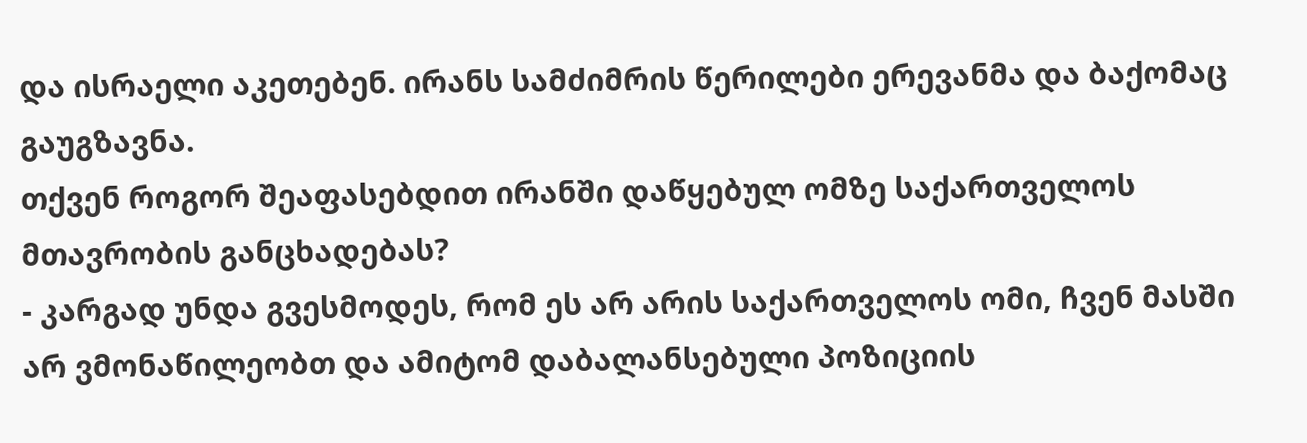და ისრაელი აკეთებენ. ირანს სამძიმრის წერილები ერევანმა და ბაქომაც გაუგზავნა.
თქვენ როგორ შეაფასებდით ირანში დაწყებულ ომზე საქართველოს მთავრობის განცხადებას?
- კარგად უნდა გვესმოდეს, რომ ეს არ არის საქართველოს ომი, ჩვენ მასში არ ვმონაწილეობთ და ამიტომ დაბალანსებული პოზიციის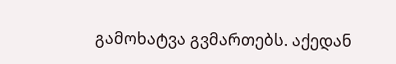გამოხატვა გვმართებს. აქედან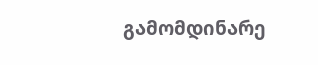გამომდინარე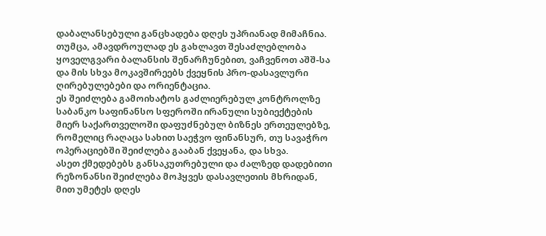დაბალანსებული განცხადება დღეს უპრიანად მიმაჩნია.
თუმცა, ამავდროულად ეს გახლავთ შესაძლებლობა ყოველგვარი ბალანსის შენარჩუნებით, ვაჩვენოთ აშშ-სა და მის სხვა მოკავშირეებს ქვეყნის პრო-დასავლური ღირებულებები და ორიენტაცია.
ეს შეიძლება გამოიხატოს გაძლიერებულ კონტროლზე საბანკო საფინანსო სფეროში ირანული სუბიექტების მიერ საქართველოში დაფუძნებულ ბიზნეს ერთეულებზე, რომელიც რაღაცა სახით საეჭვო ფინანსურ, თუ სავაჭრო ოპერაციებში შეიძლება გააბან ქვეყანა, და სხვა.
ასეთ ქმედებებს განსაკუთრებული და ძალზედ დადებითი რეზონანსი შეიძლება მოჰყვეს დასავლეთის მხრიდან, მით უმეტეს დღეს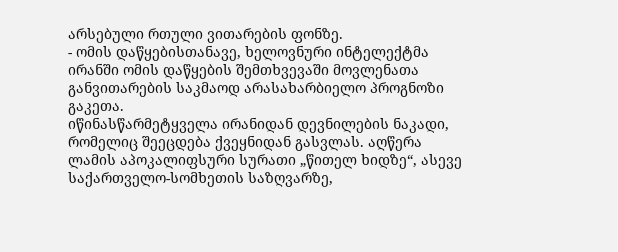არსებული რთული ვითარების ფონზე.
- ომის დაწყებისთანავე, ხელოვნური ინტელექტმა ირანში ომის დაწყების შემთხვევაში მოვლენათა განვითარების საკმაოდ არასახარბიელო პროგნოზი გაკეთა.
იწინასწარმეტყველა ირანიდან დევნილების ნაკადი, რომელიც შეეცდება ქვეყნიდან გასვლას. აღწერა ლამის აპოკალიფსური სურათი „წითელ ხიდზე“, ასევე საქართველო-სომხეთის საზღვარზე,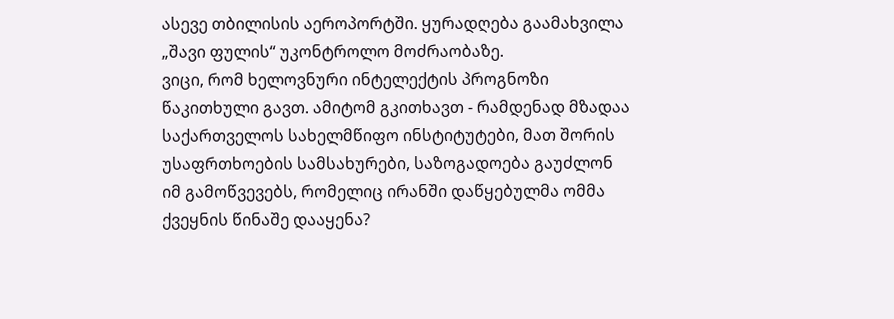ასევე თბილისის აეროპორტში. ყურადღება გაამახვილა „შავი ფულის“ უკონტროლო მოძრაობაზე.
ვიცი, რომ ხელოვნური ინტელექტის პროგნოზი წაკითხული გავთ. ამიტომ გკითხავთ - რამდენად მზადაა საქართველოს სახელმწიფო ინსტიტუტები, მათ შორის უსაფრთხოების სამსახურები, საზოგადოება გაუძლონ იმ გამოწვევებს, რომელიც ირანში დაწყებულმა ომმა ქვეყნის წინაშე დააყენა?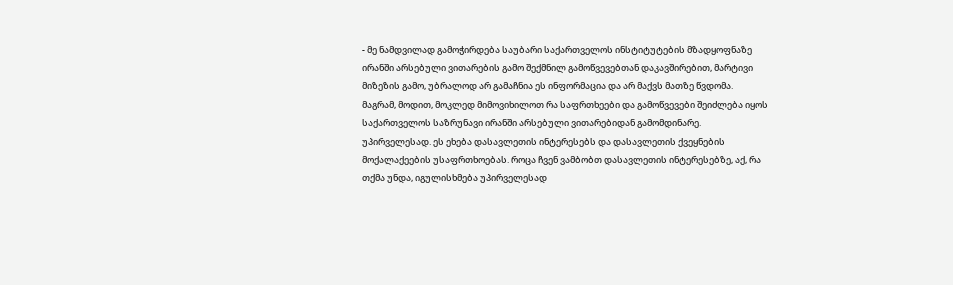- მე ნამდვილად გამოჭირდება საუბარი საქართველოს ინსტიტუტების მზადყოფნაზე ირანში არსებული ვითარების გამო შექმნილ გამოწვევებთან დაკავშირებით, მარტივი მიზეზის გამო, უბრალოდ არ გამაჩნია ეს ინფორმაცია და არ მაქვს მათზე წვდომა.
მაგრამ, მოდით, მოკლედ მიმოვიხილოთ რა საფრთხეები და გამოწვევები შეიძლება იყოს საქართველოს საზრუნავი ირანში არსებული ვითარებიდან გამომდინარე.
უპირველესად. ეს ეხება დასავლეთის ინტერესებს და დასავლეთის ქვეყნების მოქალაქეების უსაფრთხოებას. როცა ჩვენ ვამბობთ დასავლეთის ინტერესებზე, აქ, რა თქმა უნდა, იგულისხმება უპირველესად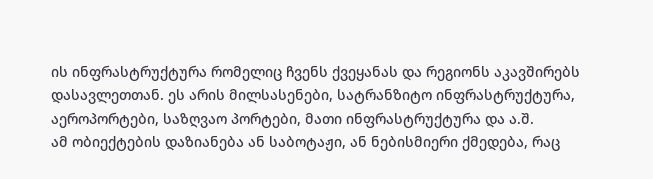ის ინფრასტრუქტურა რომელიც ჩვენს ქვეყანას და რეგიონს აკავშირებს დასავლეთთან. ეს არის მილსასენები, სატრანზიტო ინფრასტრუქტურა, აეროპორტები, საზღვაო პორტები, მათი ინფრასტრუქტურა და ა.შ.
ამ ობიექტების დაზიანება ან საბოტაჟი, ან ნებისმიერი ქმედება, რაც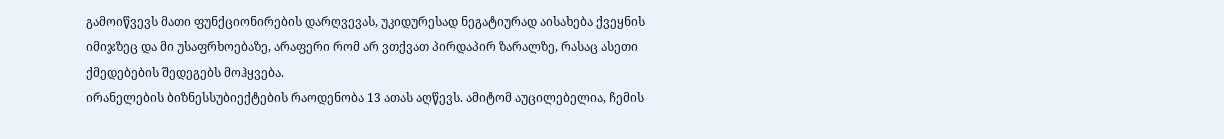გამოიწვევს მათი ფუნქციონირების დარღვევას, უკიდურესად ნეგატიურად აისახება ქვეყნის იმიჯზეც და მი უსაფრხოებაზე, არაფერი რომ არ ვთქვათ პირდაპირ ზარალზე, რასაც ასეთი ქმედებების შედეგებს მოჰყვება.
ირანელების ბიზნესსუბიექტების რაოდენობა 13 ათას აღწევს. ამიტომ აუცილებელია, ჩემის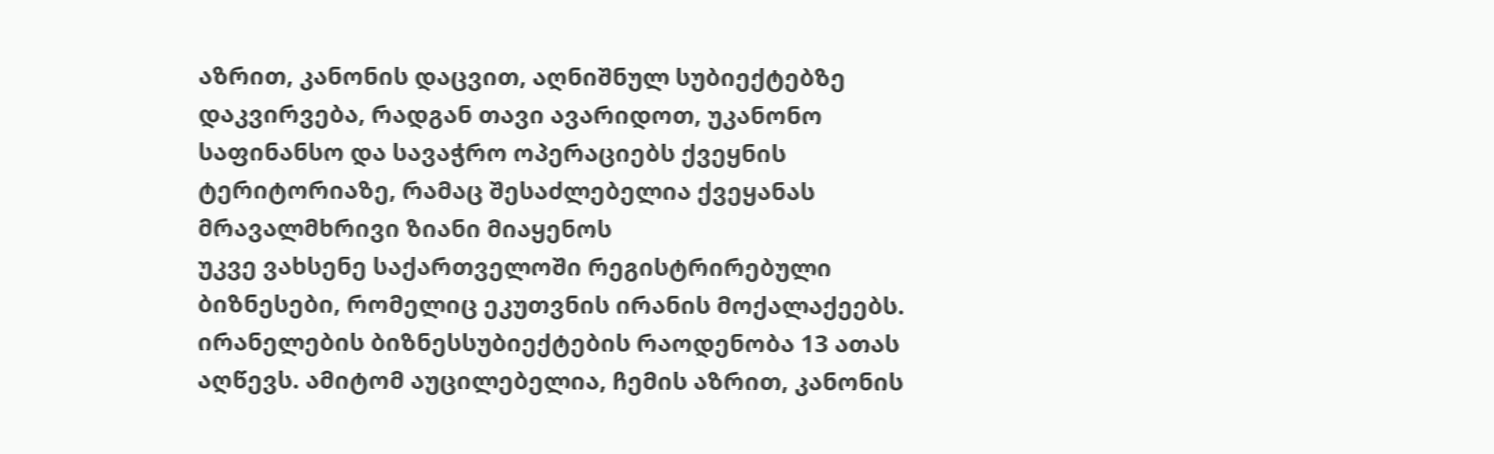აზრით, კანონის დაცვით, აღნიშნულ სუბიექტებზე დაკვირვება, რადგან თავი ავარიდოთ, უკანონო საფინანსო და სავაჭრო ოპერაციებს ქვეყნის ტერიტორიაზე, რამაც შესაძლებელია ქვეყანას მრავალმხრივი ზიანი მიაყენოს
უკვე ვახსენე საქართველოში რეგისტრირებული ბიზნესები, რომელიც ეკუთვნის ირანის მოქალაქეებს. ირანელების ბიზნესსუბიექტების რაოდენობა 13 ათას აღწევს. ამიტომ აუცილებელია, ჩემის აზრით, კანონის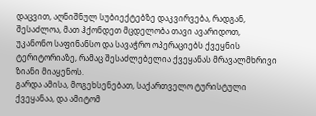დაცვით, აღნიშნულ სუბიექტებზე დაკვირვება, რადგან, შესაძლოა, მათ ჰქონდეთ მცდელობა თავი ავარიდოთ, უკანონო საფინანსო და სავაჭრო ოპერაციებს ქვეყნის ტერიტორიაზე, რამაც შესაძლებელია ქვეყანას მრავალმხრივი ზიანი მიაყენოს.
გარდა ამისა, მოგეხსენებათ, საქართველო ტურისტული ქვეყანაა, და ამიტომ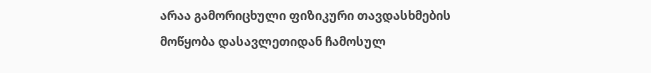არაა გამორიცხული ფიზიკური თავდასხმების მოწყობა დასავლეთიდან ჩამოსულ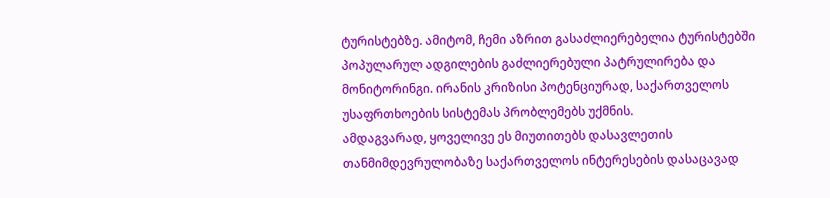ტურისტებზე. ამიტომ, ჩემი აზრით გასაძლიერებელია ტურისტებში პოპულარულ ადგილების გაძლიერებული პატრულირება და მონიტორინგი. ირანის კრიზისი პოტენციურად, საქართველოს უსაფრთხოების სისტემას პრობლემებს უქმნის.
ამდაგვარად, ყოველივე ეს მიუთითებს დასავლეთის თანმიმდევრულობაზე საქართველოს ინტერესების დასაცავად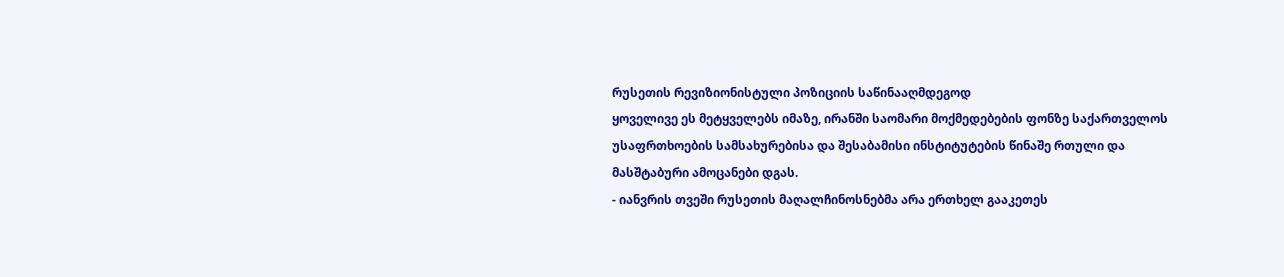რუსეთის რევიზიონისტული პოზიციის საწინააღმდეგოდ
ყოველივე ეს მეტყველებს იმაზე, ირანში საომარი მოქმედებების ფონზე საქართველოს უსაფრთხოების სამსახურებისა და შესაბამისი ინსტიტუტების წინაშე რთული და მასშტაბური ამოცანები დგას.
- იანვრის თვეში რუსეთის მაღალჩინოსნებმა არა ერთხელ გააკეთეს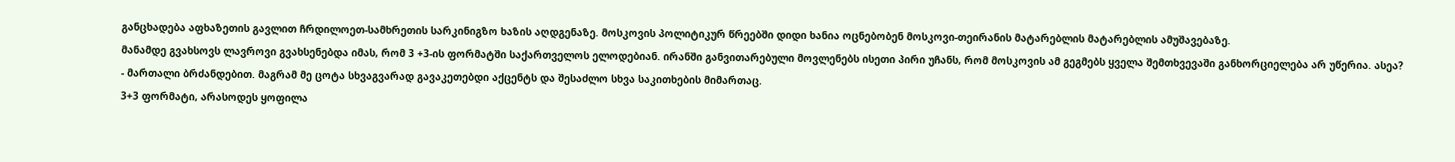განცხადება აფხაზეთის გავლით ჩრდილოეთ-სამხრეთის სარკინიგზო ხაზის აღდგენაზე. მოსკოვის პოლიტიკურ წრეებში დიდი ხანია ოცნებობენ მოსკოვი-თეირანის მატარებლის მატარებლის ამუშავებაზე.
მანამდე გვახსოვს ლავროვი გვახსენებდა იმას, რომ 3 +3-ის ფორმატში საქართველოს ელოდებიან. ირანში განვითარებული მოვლენებს ისეთი პირი უჩანს, რომ მოსკოვის ამ გეგმებს ყველა შემთხვევაში განხორციელება არ უწერია. ასეა?
- მართალი ბრძანდებით. მაგრამ მე ცოტა სხვაგვარად გავაკეთებდი აქცენტს და შესაძლო სხვა საკითხების მიმართაც.
3+3 ფორმატი, არასოდეს ყოფილა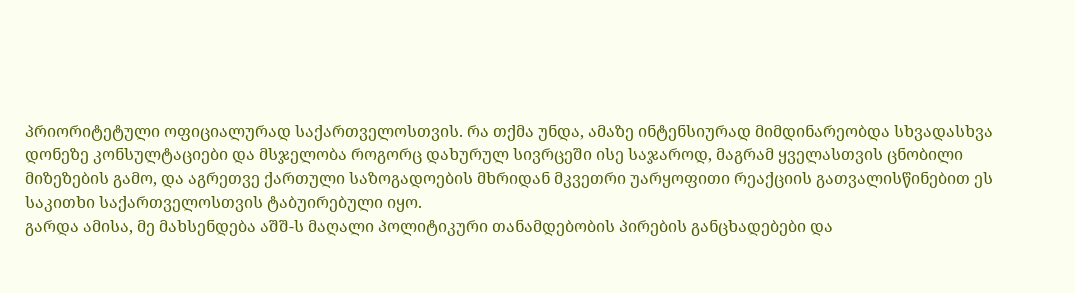პრიორიტეტული ოფიციალურად საქართველოსთვის. რა თქმა უნდა, ამაზე ინტენსიურად მიმდინარეობდა სხვადასხვა დონეზე კონსულტაციები და მსჯელობა როგორც დახურულ სივრცეში ისე საჯაროდ, მაგრამ ყველასთვის ცნობილი მიზეზების გამო, და აგრეთვე ქართული საზოგადოების მხრიდან მკვეთრი უარყოფითი რეაქციის გათვალისწინებით ეს საკითხი საქართველოსთვის ტაბუირებული იყო.
გარდა ამისა, მე მახსენდება აშშ-ს მაღალი პოლიტიკური თანამდებობის პირების განცხადებები და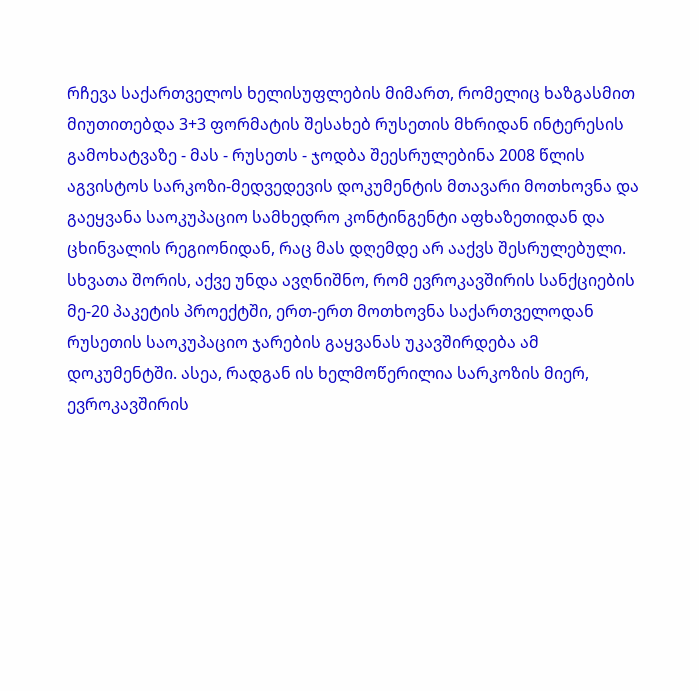რჩევა საქართველოს ხელისუფლების მიმართ, რომელიც ხაზგასმით მიუთითებდა 3+3 ფორმატის შესახებ რუსეთის მხრიდან ინტერესის გამოხატვაზე - მას - რუსეთს - ჯოდბა შეესრულებინა 2008 წლის აგვისტოს სარკოზი-მედვედევის დოკუმენტის მთავარი მოთხოვნა და გაეყვანა საოკუპაციო სამხედრო კონტინგენტი აფხაზეთიდან და ცხინვალის რეგიონიდან, რაც მას დღემდე არ ააქვს შესრულებული.
სხვათა შორის, აქვე უნდა ავღნიშნო, რომ ევროკავშირის სანქციების მე-20 პაკეტის პროექტში, ერთ-ერთ მოთხოვნა საქართველოდან რუსეთის საოკუპაციო ჯარების გაყვანას უკავშირდება ამ დოკუმენტში. ასეა, რადგან ის ხელმოწერილია სარკოზის მიერ, ევროკავშირის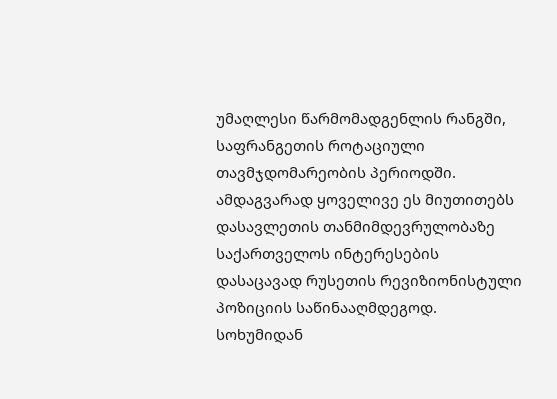უმაღლესი წარმომადგენლის რანგში, საფრანგეთის როტაციული თავმჯდომარეობის პერიოდში.
ამდაგვარად ყოველივე ეს მიუთითებს დასავლეთის თანმიმდევრულობაზე საქართველოს ინტერესების დასაცავად რუსეთის რევიზიონისტული პოზიციის საწინააღმდეგოდ.
სოხუმიდან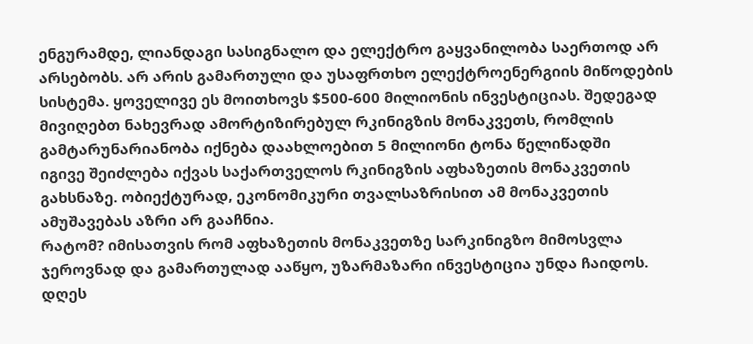ენგურამდე, ლიანდაგი სასიგნალო და ელექტრო გაყვანილობა საერთოდ არ არსებობს. არ არის გამართული და უსაფრთხო ელექტროენერგიის მიწოდების სისტემა. ყოველივე ეს მოითხოვს $500-600 მილიონის ინვესტიციას. შედეგად მივიღებთ ნახევრად ამორტიზირებულ რკინიგზის მონაკვეთს, რომლის გამტარუნარიანობა იქნება დაახლოებით 5 მილიონი ტონა წელიწადში
იგივე შეიძლება იქვას საქართველოს რკინიგზის აფხაზეთის მონაკვეთის გახსნაზე. ობიექტურად, ეკონომიკური თვალსაზრისით ამ მონაკვეთის ამუშავებას აზრი არ გააჩნია.
რატომ? იმისათვის რომ აფხაზეთის მონაკვეთზე სარკინიგზო მიმოსვლა ჯეროვნად და გამართულად ააწყო, უზარმაზარი ინვესტიცია უნდა ჩაიდოს. დღეს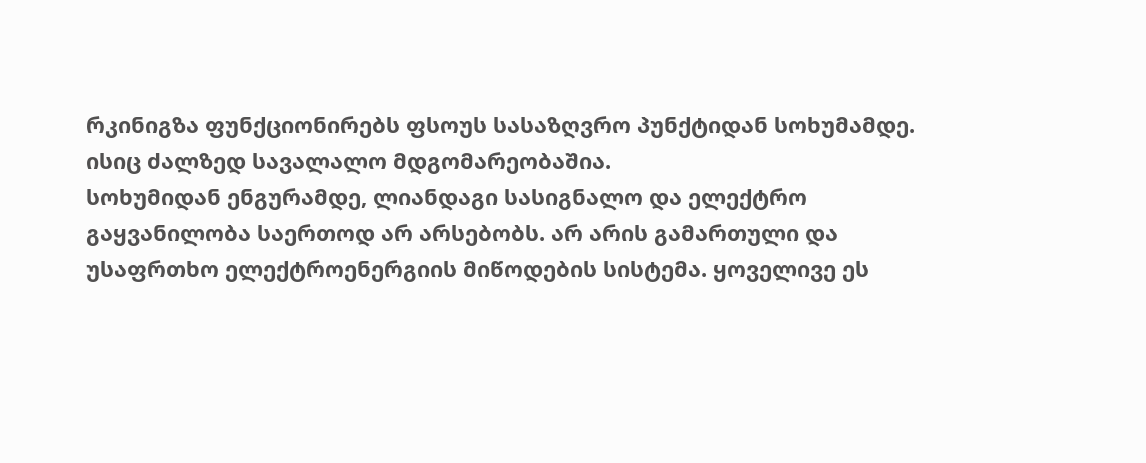რკინიგზა ფუნქციონირებს ფსოუს სასაზღვრო პუნქტიდან სოხუმამდე. ისიც ძალზედ სავალალო მდგომარეობაშია.
სოხუმიდან ენგურამდე, ლიანდაგი სასიგნალო და ელექტრო გაყვანილობა საერთოდ არ არსებობს. არ არის გამართული და უსაფრთხო ელექტროენერგიის მიწოდების სისტემა. ყოველივე ეს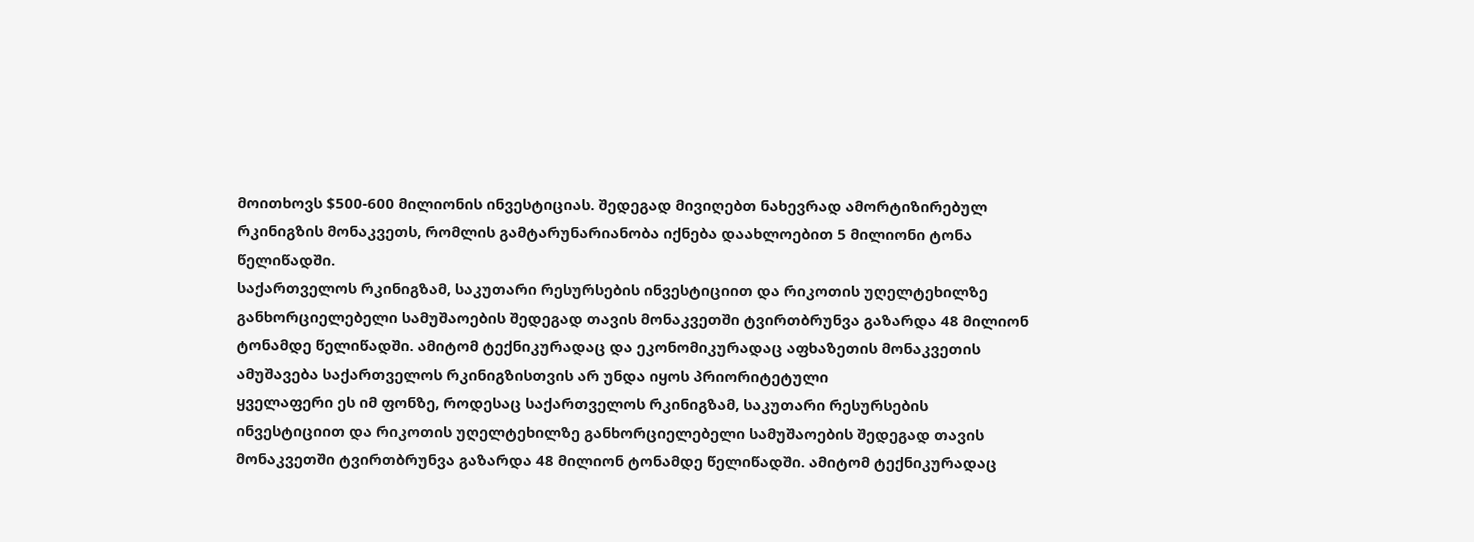მოითხოვს $500-600 მილიონის ინვესტიციას. შედეგად მივიღებთ ნახევრად ამორტიზირებულ რკინიგზის მონაკვეთს, რომლის გამტარუნარიანობა იქნება დაახლოებით 5 მილიონი ტონა წელიწადში.
საქართველოს რკინიგზამ, საკუთარი რესურსების ინვესტიციით და რიკოთის უღელტეხილზე განხორციელებელი სამუშაოების შედეგად თავის მონაკვეთში ტვირთბრუნვა გაზარდა 48 მილიონ ტონამდე წელიწადში. ამიტომ ტექნიკურადაც და ეკონომიკურადაც აფხაზეთის მონაკვეთის ამუშავება საქართველოს რკინიგზისთვის არ უნდა იყოს პრიორიტეტული
ყველაფერი ეს იმ ფონზე, როდესაც საქართველოს რკინიგზამ, საკუთარი რესურსების ინვესტიციით და რიკოთის უღელტეხილზე განხორციელებელი სამუშაოების შედეგად თავის მონაკვეთში ტვირთბრუნვა გაზარდა 48 მილიონ ტონამდე წელიწადში. ამიტომ ტექნიკურადაც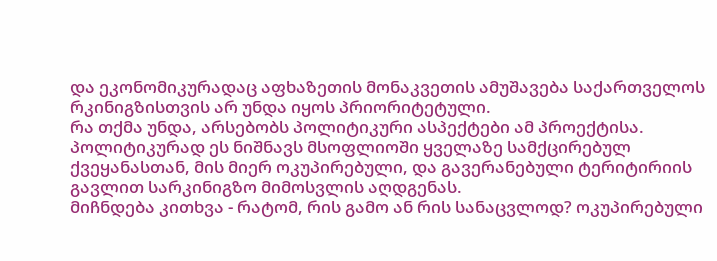და ეკონომიკურადაც აფხაზეთის მონაკვეთის ამუშავება საქართველოს რკინიგზისთვის არ უნდა იყოს პრიორიტეტული.
რა თქმა უნდა, არსებობს პოლიტიკური ასპექტები ამ პროექტისა. პოლიტიკურად ეს ნიშნავს მსოფლიოში ყველაზე სამქცირებულ ქვეყანასთან, მის მიერ ოკუპირებული, და გავერანებული ტერიტირიის გავლით სარკინიგზო მიმოსვლის აღდგენას.
მიჩნდება კითხვა - რატომ, რის გამო ან რის სანაცვლოდ? ოკუპირებული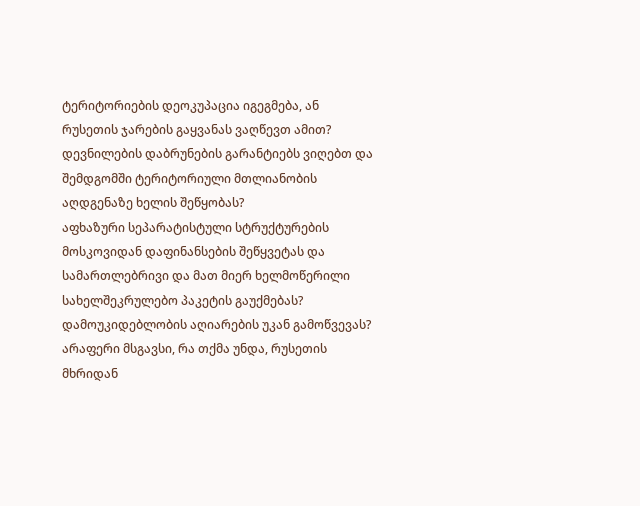ტერიტორიების დეოკუპაცია იგეგმება, ან რუსეთის ჯარების გაყვანას ვაღწევთ ამით?
დევნილების დაბრუნების გარანტიებს ვიღებთ და შემდგომში ტერიტორიული მთლიანობის აღდგენაზე ხელის შეწყობას?
აფხაზური სეპარატისტული სტრუქტურების მოსკოვიდან დაფინანსების შეწყვეტას და სამართლებრივი და მათ მიერ ხელმოწერილი სახელშეკრულებო პაკეტის გაუქმებას? დამოუკიდებლობის აღიარების უკან გამოწვევას?
არაფერი მსგავსი, რა თქმა უნდა, რუსეთის მხრიდან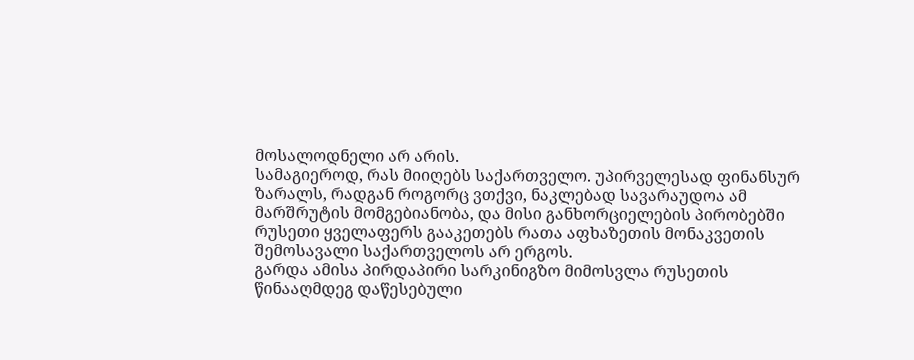მოსალოდნელი არ არის.
სამაგიეროდ, რას მიიღებს საქართველო. უპირველესად ფინანსურ ზარალს, რადგან როგორც ვთქვი, ნაკლებად სავარაუდოა ამ მარშრუტის მომგებიანობა, და მისი განხორციელების პირობებში რუსეთი ყველაფერს გააკეთებს რათა აფხაზეთის მონაკვეთის შემოსავალი საქართველოს არ ერგოს.
გარდა ამისა პირდაპირი სარკინიგზო მიმოსვლა რუსეთის წინააღმდეგ დაწესებული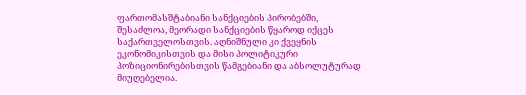ფართომასშტაბიანი სანქციების პირობებში, შესაძლოა, მეორადი სანქციების წყაროდ იქცეს საქართველოსთვის. აღნიშნული კი ქვეყნის ეკონომიკისთვის და მისი პოლიტიკური პოზიციონირებისთვის წამგებიანი და აბსოლუტურად მიუღებელია.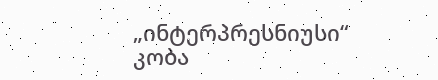„ინტერპრესნიუსი“
კობა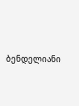ბენდელიანი